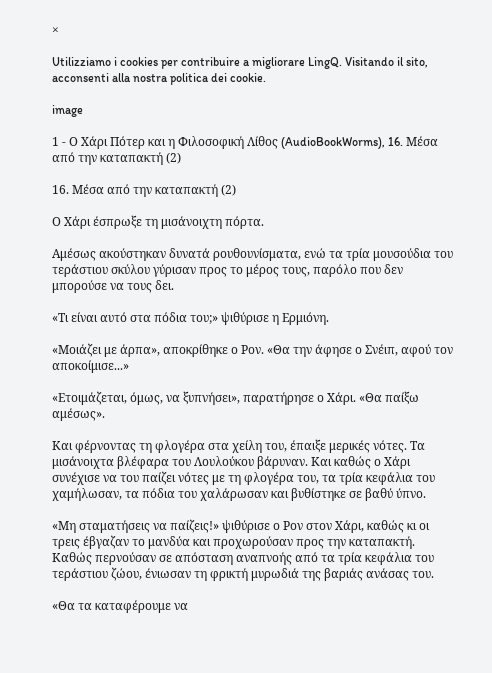×

Utilizziamo i cookies per contribuire a migliorare LingQ. Visitando il sito, acconsenti alla nostra politica dei cookie.

image

1 - Ο Χάρι Πότερ και η Φιλοσοφική Λίθος (AudioBookWorms), 16. Μέσα από την καταπακτή (2)

16. Μέσα από την καταπακτή (2)

Ο Χάρι έσπρωξε τη μισάνοιχτη πόρτα.

Αμέσως ακούστηκαν δυνατά ρουθουνίσματα, ενώ τα τρία μουσούδια του τεράστιου σκύλου γύρισαν προς το μέρος τους, παρόλο που δεν μπορούσε να τους δει.

«Τι είναι αυτό στα πόδια του;» ψιθύρισε η Ερμιόνη.

«Μοιάζει με άρπα», αποκρίθηκε ο Ρον. «Θα την άφησε ο Σνέιπ, αφού τον αποκοίμισε...»

«Ετοιμάζεται, όμως, να ξυπνήσει», παρατήρησε ο Χάρι. «Θα παίξω αμέσως».

Και φέρνοντας τη φλογέρα στα χείλη του, έπαιξε μερικές νότες. Τα μισάνοιχτα βλέφαρα του Λουλούκου βάρυναν. Και καθώς ο Χάρι συνέχισε να του παίζει νότες με τη φλογέρα του, τα τρία κεφάλια του χαμήλωσαν, τα πόδια του χαλάρωσαν και βυθίστηκε σε βαθύ ύπνο.

«Μη σταματήσεις να παίζεις!» ψιθύρισε ο Ρον στον Χάρι, καθώς κι οι τρεις έβγαζαν το μανδύα και προχωρούσαν προς την καταπακτή. Καθώς περνούσαν σε απόσταση αναπνοής από τα τρία κεφάλια του τεράστιου ζώου, ένιωσαν τη φρικτή μυρωδιά της βαριάς ανάσας του.

«Θα τα καταφέρουμε να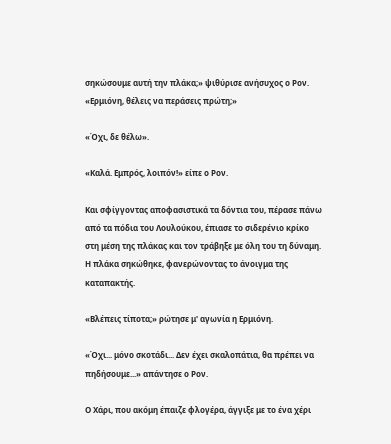σηκώσουμε αυτή την πλάκα;» ψιθύρισε ανήσυχος ο Ρον. «Ερμιόνη, θέλεις να περάσεις πρώτη;»

«Όχι, δε θέλω».

«Καλά. Εμπρός, λοιπόν!» είπε ο Ρον.

Και σφίγγοντας αποφασιστικά τα δόντια του, πέρασε πάνω από τα πόδια του Λουλούκου, έπιασε το σιδερένιο κρίκο στη μέση της πλάκας και τον τράβηξε με όλη του τη δύναμη. Η πλάκα σηκώθηκε, φανερώνοντας το άνοιγμα της καταπακτής.

«Βλέπεις τίποτα;» ρώτησε μ' αγωνία η Ερμιόνη.

«Όχι... μόνο σκοτάδι... Δεν έχει σκαλοπάτια, θα πρέπει να πηδήσουμε...» απάντησε ο Ρον.

Ο Χάρι, που ακόμη έπαιζε φλογέρα, άγγιξε με το ένα χέρι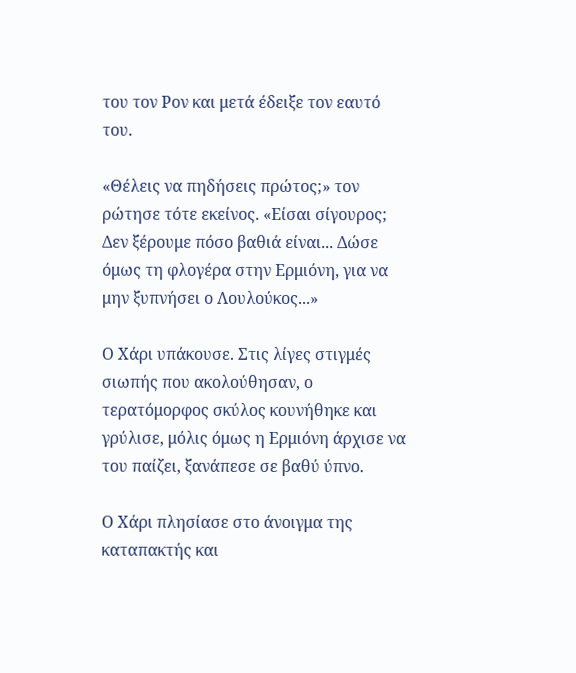του τον Ρον και μετά έδειξε τον εαυτό του.

«Θέλεις να πηδήσεις πρώτος;» τον ρώτησε τότε εκείνος. «Είσαι σίγουρος; Δεν ξέρουμε πόσο βαθιά είναι... Δώσε όμως τη φλογέρα στην Ερμιόνη, για να μην ξυπνήσει ο Λουλούκος...»

Ο Χάρι υπάκουσε. Στις λίγες στιγμές σιωπής που ακολούθησαν, ο τερατόμορφος σκύλος κουνήθηκε και γρύλισε, μόλις όμως η Ερμιόνη άρχισε να του παίζει, ξανάπεσε σε βαθύ ύπνο.

Ο Χάρι πλησίασε στο άνοιγμα της καταπακτής και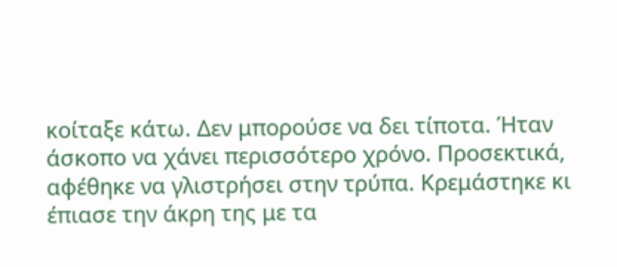κοίταξε κάτω. Δεν μπορούσε να δει τίποτα. Ήταν άσκοπο να χάνει περισσότερο χρόνο. Προσεκτικά, αφέθηκε να γλιστρήσει στην τρύπα. Κρεμάστηκε κι έπιασε την άκρη της με τα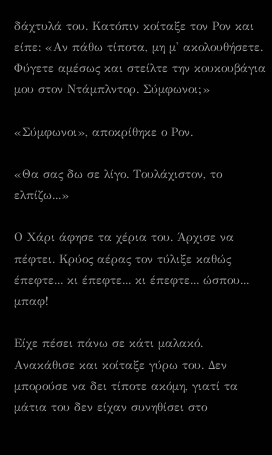δάχτυλά του. Κατόπιν κοίταξε τον Ρον και είπε: «Αν πάθω τίποτα, μη μ' ακολουθήσετε. Φύγετε αμέσως και στείλτε την κουκουβάγια μου στον Ντάμπλντορ. Σύμφωνοι;»

«Σύμφωνοι», αποκρίθηκε ο Ρον.

«Θα σας δω σε λίγο. Τουλάχιστον, το ελπίζω...»

Ο Χάρι άφησε τα χέρια του. Άρχισε να πέφτει. Κρύος αέρας τον τύλιξε καθώς έπεφτε... κι έπεφτε... κι έπεφτε... ώσπου... μπαφ!

Είχε πέσει πάνω σε κάτι μαλακό. Ανακάθισε και κοίταξε γύρω του. Δεν μπορούσε να δει τίποτε ακόμη, γιατί τα μάτια του δεν είχαν συνηθίσει στο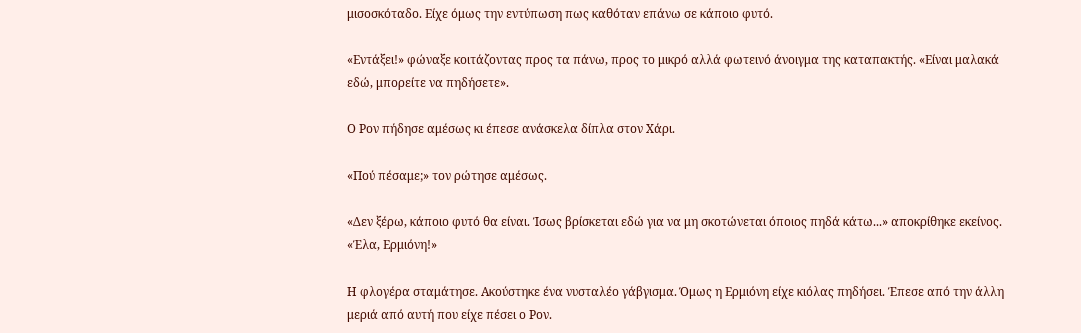μισοσκόταδο. Είχε όμως την εντύπωση πως καθόταν επάνω σε κάποιο φυτό.

«Εντάξει!» φώναξε κοιτάζοντας προς τα πάνω, προς το μικρό αλλά φωτεινό άνοιγμα της καταπακτής. «Είναι μαλακά εδώ, μπορείτε να πηδήσετε».

Ο Ρον πήδησε αμέσως κι έπεσε ανάσκελα δίπλα στον Χάρι.

«Πού πέσαμε;» τον ρώτησε αμέσως.

«Δεν ξέρω, κάποιο φυτό θα είναι. Ίσως βρίσκεται εδώ για να μη σκοτώνεται όποιος πηδά κάτω...» αποκρίθηκε εκείνος. «Έλα, Ερμιόνη!»

Η φλογέρα σταμάτησε. Ακούστηκε ένα νυσταλέο γάβγισμα. Όμως η Ερμιόνη είχε κιόλας πηδήσει. Έπεσε από την άλλη μεριά από αυτή που είχε πέσει ο Ρον.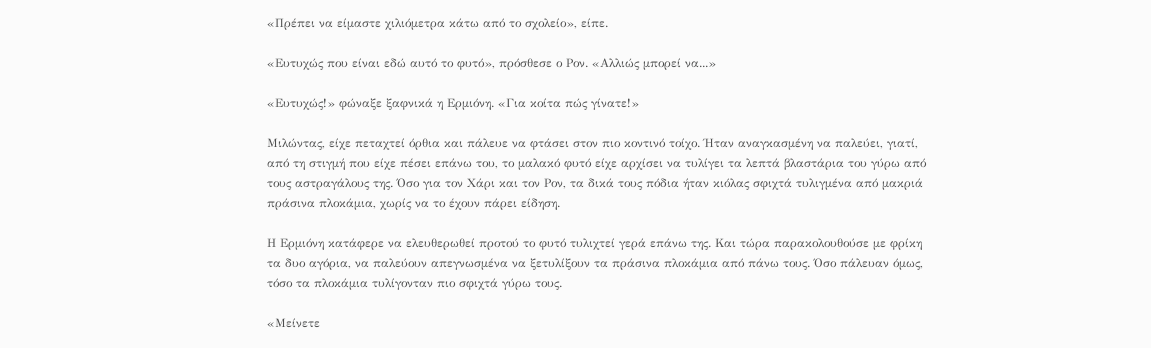«Πρέπει να είμαστε χιλιόμετρα κάτω από το σχολείο», είπε.

«Ευτυχώς που είναι εδώ αυτό το φυτό», πρόσθεσε ο Ρον. «Αλλιώς μπορεί να...»

«Ευτυχώς!» φώναξε ξαφνικά η Ερμιόνη. «Για κοίτα πώς γίνατε!»

Μιλώντας, είχε πεταχτεί όρθια και πάλευε να φτάσει στον πιο κοντινό τοίχο. Ήταν αναγκασμένη να παλεύει, γιατί, από τη στιγμή που είχε πέσει επάνω του, το μαλακό φυτό είχε αρχίσει να τυλίγει τα λεπτά βλαστάρια του γύρω από τους αστραγάλους της. Όσο για τον Χάρι και τον Ρον, τα δικά τους πόδια ήταν κιόλας σφιχτά τυλιγμένα από μακριά πράσινα πλοκάμια, χωρίς να το έχουν πάρει είδηση.

Η Ερμιόνη κατάφερε να ελευθερωθεί προτού το φυτό τυλιχτεί γερά επάνω της. Και τώρα παρακολουθούσε με φρίκη τα δυο αγόρια, να παλεύουν απεγνωσμένα να ξετυλίξουν τα πράσινα πλοκάμια από πάνω τους. Όσο πάλευαν όμως, τόσο τα πλοκάμια τυλίγονταν πιο σφιχτά γύρω τους.

«Μείνετε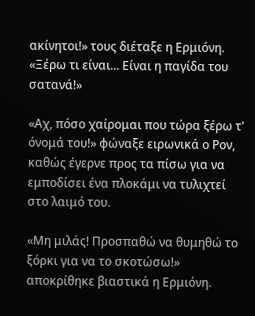ακίνητοι!» τους διέταξε η Ερμιόνη. «Ξέρω τι είναι... Είναι η παγίδα του σατανά!»

«Αχ, πόσο χαίρομαι που τώρα ξέρω τ' όνομά του!» φώναξε ειρωνικά ο Ρον, καθώς έγερνε προς τα πίσω για να εμποδίσει ένα πλοκάμι να τυλιχτεί στο λαιμό του.

«Μη μιλάς! Προσπαθώ να θυμηθώ το ξόρκι για να το σκοτώσω!» αποκρίθηκε βιαστικά η Ερμιόνη.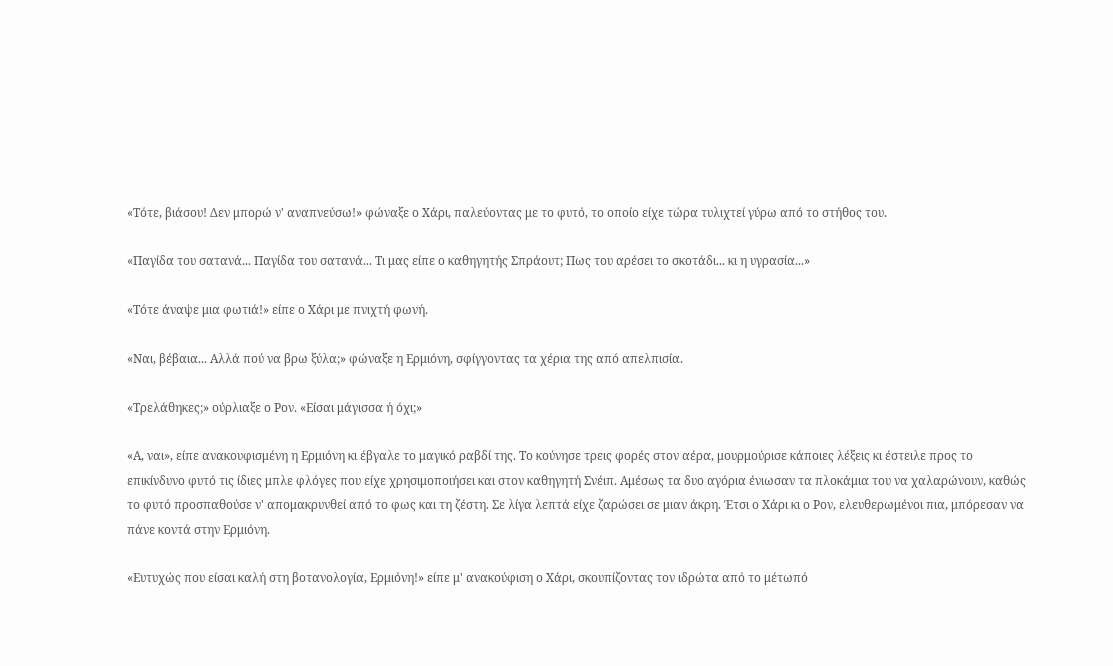«Τότε, βιάσου! Δεν μπορώ ν' αναπνεύσω!» φώναξε ο Χάρι, παλεύοντας με το φυτό, το οποίο είχε τώρα τυλιχτεί γύρω από το στήθος του.

«Παγίδα του σατανά... Παγίδα του σατανά... Τι μας είπε ο καθηγητής Σπράουτ; Πως του αρέσει το σκοτάδι... κι η υγρασία...»

«Τότε άναψε μια φωτιά!» είπε ο Χάρι με πνιχτή φωνή.

«Ναι, βέβαια... Αλλά πού να βρω ξύλα;» φώναξε η Ερμιόνη, σφίγγοντας τα χέρια της από απελπισία.

«Τρελάθηκες;» ούρλιαξε ο Ρον. «Είσαι μάγισσα ή όχι;»

«Α, ναι», είπε ανακουφισμένη η Ερμιόνη κι έβγαλε το μαγικό ραβδί της. Το κούνησε τρεις φορές στον αέρα, μουρμούρισε κάποιες λέξεις κι έστειλε προς το επικίνδυνο φυτό τις ίδιες μπλε φλόγες που είχε χρησιμοποιήσει και στον καθηγητή Σνέιπ. Αμέσως τα δυο αγόρια ένιωσαν τα πλοκάμια του να χαλαρώνουν, καθώς το φυτό προσπαθούσε ν' απομακρυνθεί από το φως και τη ζέστη. Σε λίγα λεπτά είχε ζαρώσει σε μιαν άκρη. Έτσι ο Χάρι κι ο Ρον, ελευθερωμένοι πια, μπόρεσαν να πάνε κοντά στην Ερμιόνη.

«Ευτυχώς που είσαι καλή στη βοτανολογία, Ερμιόνη!» είπε μ' ανακούφιση ο Χάρι, σκουπίζοντας τον ιδρώτα από το μέτωπό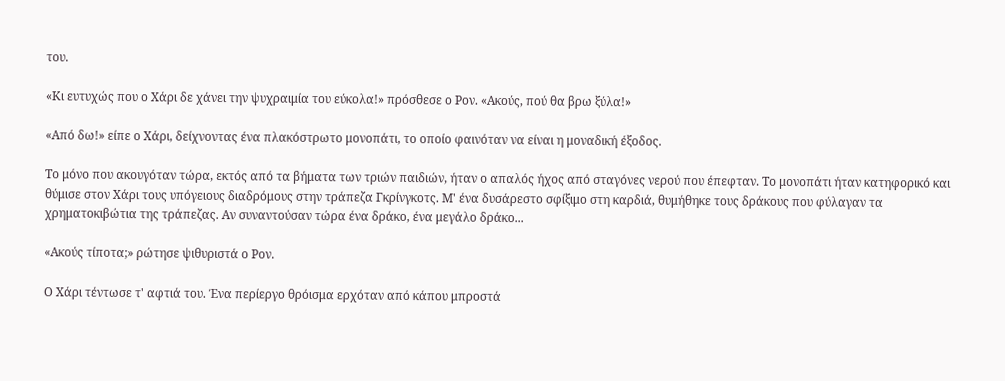του.

«Κι ευτυχώς που ο Χάρι δε χάνει την ψυχραιμία του εύκολα!» πρόσθεσε ο Ρον. «Ακούς, πού θα βρω ξύλα!»

«Από δω!» είπε ο Χάρι, δείχνοντας ένα πλακόστρωτο μονοπάτι, το οποίο φαινόταν να είναι η μοναδική έξοδος.

Το μόνο που ακουγόταν τώρα, εκτός από τα βήματα των τριών παιδιών, ήταν ο απαλός ήχος από σταγόνες νερού που έπεφταν. Το μονοπάτι ήταν κατηφορικό και θύμισε στον Χάρι τους υπόγειους διαδρόμους στην τράπεζα Γκρίνγκοτς. Μ' ένα δυσάρεστο σφίξιμο στη καρδιά, θυμήθηκε τους δράκους που φύλαγαν τα χρηματοκιβώτια της τράπεζας. Αν συναντούσαν τώρα ένα δράκο, ένα μεγάλο δράκο...

«Ακούς τίποτα;» ρώτησε ψιθυριστά ο Ρον.

Ο Χάρι τέντωσε τ' αφτιά του. Ένα περίεργο θρόισμα ερχόταν από κάπου μπροστά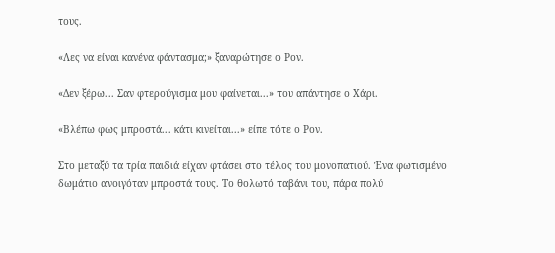τους.

«Λες να είναι κανένα φάντασμα;» ξαναρώτησε ο Ρον.

«Δεν ξέρω... Σαν φτερούγισμα μου φαίνεται...» του απάντησε ο Χάρι.

«Βλέπω φως μπροστά... κάτι κινείται...» είπε τότε ο Ρον.

Στο μεταξύ τα τρία παιδιά είχαν φτάσει στο τέλος του μονοπατιού. Ένα φωτισμένο δωμάτιο ανοιγόταν μπροστά τους. Το θολωτό ταβάνι του, πάρα πολύ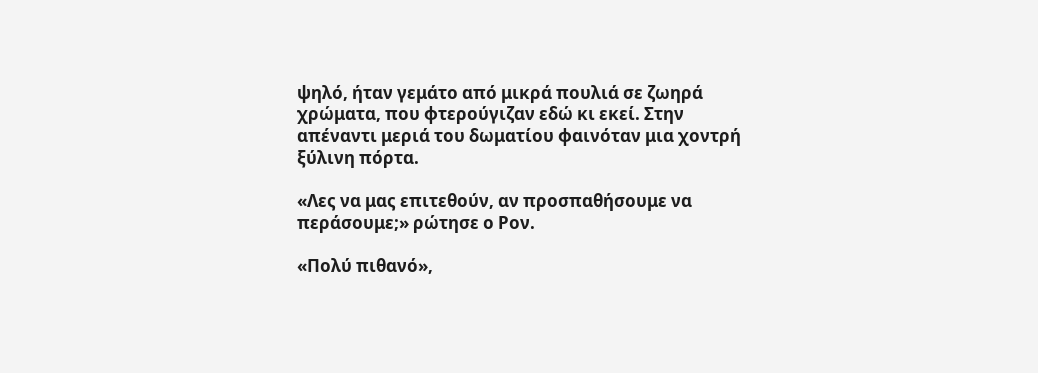ψηλό, ήταν γεμάτο από μικρά πουλιά σε ζωηρά χρώματα, που φτερούγιζαν εδώ κι εκεί. Στην απέναντι μεριά του δωματίου φαινόταν μια χοντρή ξύλινη πόρτα.

«Λες να μας επιτεθούν, αν προσπαθήσουμε να περάσουμε;» ρώτησε ο Ρον.

«Πολύ πιθανό»,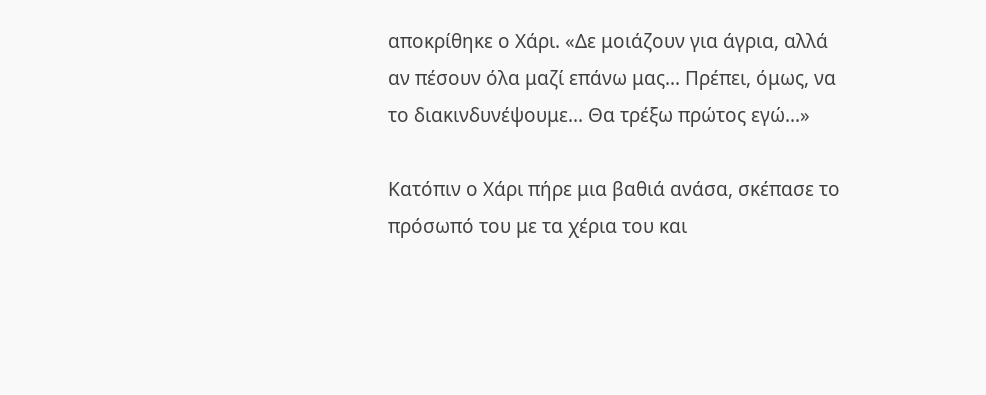αποκρίθηκε ο Χάρι. «Δε μοιάζουν για άγρια, αλλά αν πέσουν όλα μαζί επάνω μας... Πρέπει, όμως, να το διακινδυνέψουμε... Θα τρέξω πρώτος εγώ...»

Κατόπιν ο Χάρι πήρε μια βαθιά ανάσα, σκέπασε το πρόσωπό του με τα χέρια του και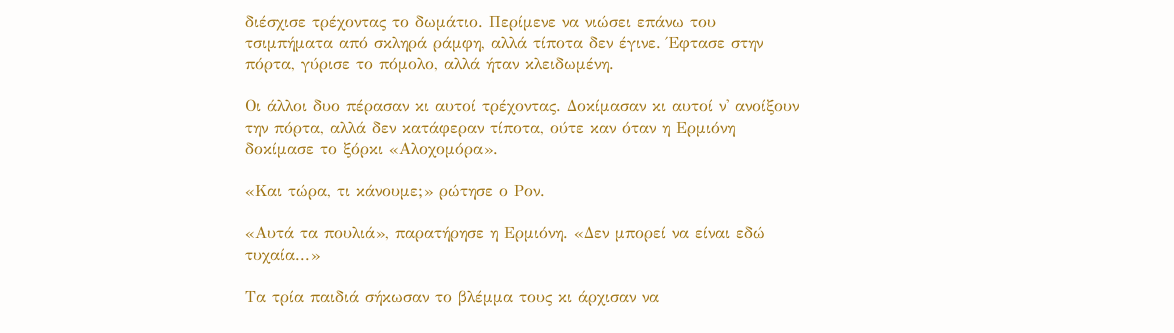διέσχισε τρέχοντας το δωμάτιο. Περίμενε να νιώσει επάνω του τσιμπήματα από σκληρά ράμφη, αλλά τίποτα δεν έγινε. Έφτασε στην πόρτα, γύρισε το πόμολο, αλλά ήταν κλειδωμένη.

Οι άλλοι δυο πέρασαν κι αυτοί τρέχοντας. Δοκίμασαν κι αυτοί ν' ανοίξουν την πόρτα, αλλά δεν κατάφεραν τίποτα, ούτε καν όταν η Ερμιόνη δοκίμασε το ξόρκι «Αλοχομόρα».

«Και τώρα, τι κάνουμε;» ρώτησε ο Ρον.

«Αυτά τα πουλιά», παρατήρησε η Ερμιόνη. «Δεν μπορεί να είναι εδώ τυχαία...»

Τα τρία παιδιά σήκωσαν το βλέμμα τους κι άρχισαν να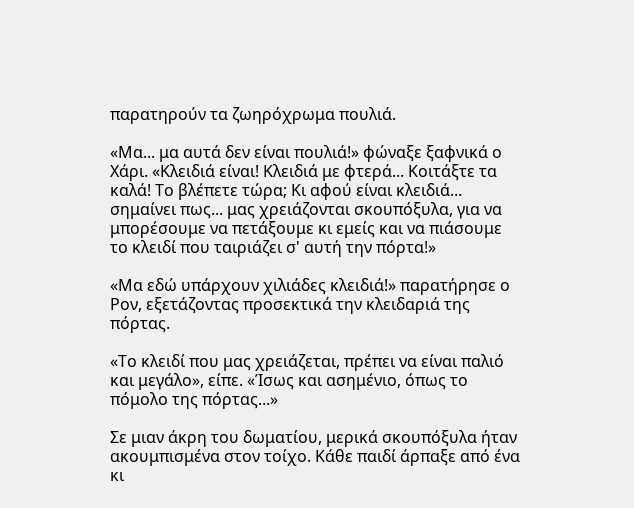παρατηρούν τα ζωηρόχρωμα πουλιά.

«Μα... μα αυτά δεν είναι πουλιά!» φώναξε ξαφνικά ο Χάρι. «Κλειδιά είναι! Κλειδιά με φτερά... Κοιτάξτε τα καλά! Το βλέπετε τώρα; Κι αφού είναι κλειδιά... σημαίνει πως... μας χρειάζονται σκουπόξυλα, για να μπορέσουμε να πετάξουμε κι εμείς και να πιάσουμε το κλειδί που ταιριάζει σ' αυτή την πόρτα!»

«Μα εδώ υπάρχουν χιλιάδες κλειδιά!» παρατήρησε ο Ρον, εξετάζοντας προσεκτικά την κλειδαριά της πόρτας.

«Το κλειδί που μας χρειάζεται, πρέπει να είναι παλιό και μεγάλο», είπε. «Ίσως και ασημένιο, όπως το πόμολο της πόρτας...»

Σε μιαν άκρη του δωματίου, μερικά σκουπόξυλα ήταν ακουμπισμένα στον τοίχο. Κάθε παιδί άρπαξε από ένα κι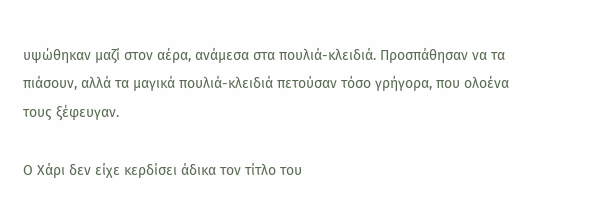υψώθηκαν μαζί στον αέρα, ανάμεσα στα πουλιά-κλειδιά. Προσπάθησαν να τα πιάσουν, αλλά τα μαγικά πουλιά-κλειδιά πετούσαν τόσο γρήγορα, που ολοένα τους ξέφευγαν.

Ο Χάρι δεν είχε κερδίσει άδικα τον τίτλο του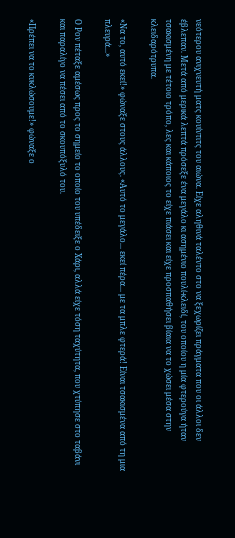νεότερου ανιχνευτή ματς κουίντιτς του αιώνα. Είχε αληθινά ταλέντο στο να ξεχωρίζει πράγματα που οι άλλοι δεν έβλεπαν. Μετά από μερικά λεπτά πρόσεξε ένα μεγάλο κι ασημένιο πουλί-κλειδί, του οποίου η μία φτερούγα ήταν τσακισμένη με τέτοιο τρόπο, λες και κάποιος το είχε πιάσει και είχε προσπαθήσει βίαια να το χώσει μέσα στην κλειδαρότρυπα.

«Να το, αυτό εκεί!» φώναξε στους άλλους. «Αυτό το μεγάλο... εκεί πέρα... με τα μπλε φτερά! Είναι τσακισμένα από τη μια πλευρά...»

Ο Ρον πέταξε αμέσως προς το σημείο το οποίο του υπέδειξε ο Χάρι, αλλά είχε τόση ταχύτητα, που χτύπησε στο ταβάνι και παραλίγο να πέσει από το σκουπόξυλό του.

«Πρέπει να το κυκλώσουμε!» φώναξε ο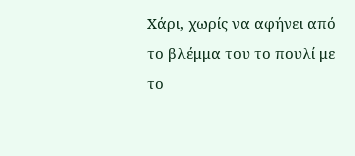Χάρι, χωρίς να αφήνει από το βλέμμα του το πουλί με το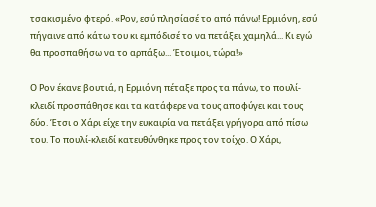τσακισμένο φτερό. «Ρον, εσύ πλησίασέ το από πάνω! Ερμιόνη, εσύ πήγαινε από κάτω του κι εμπόδισέ το να πετάξει χαμηλά... Κι εγώ θα προσπαθήσω να το αρπάξω... Έτοιμοι, τώρα!»

Ο Ρον έκανε βουτιά, η Ερμιόνη πέταξε προς τα πάνω, το πουλί-κλειδί προσπάθησε και τα κατάφερε να τους αποφύγει και τους δύο. Έτσι ο Χάρι είχε την ευκαιρία να πετάξει γρήγορα από πίσω του. Το πουλί-κλειδί κατευθύνθηκε προς τον τοίχο. Ο Χάρι,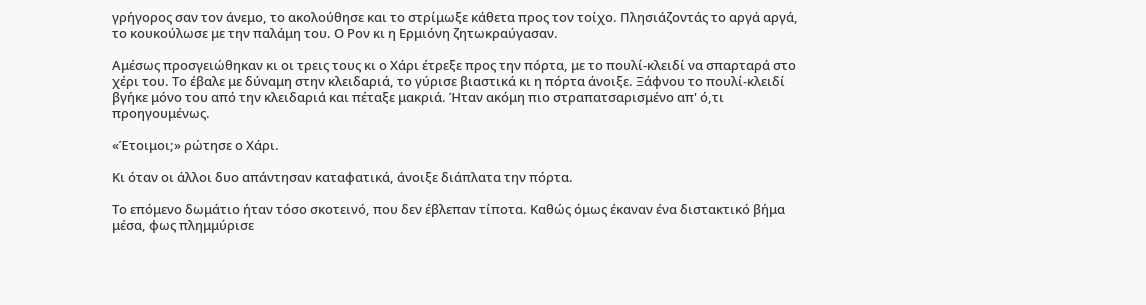γρήγορος σαν τον άνεμο, το ακολούθησε και το στρίμωξε κάθετα προς τον τοίχο. Πλησιάζοντάς το αργά αργά, το κουκούλωσε με την παλάμη του. Ο Ρον κι η Ερμιόνη ζητωκραύγασαν.

Αμέσως προσγειώθηκαν κι οι τρεις τους κι ο Χάρι έτρεξε προς την πόρτα, με το πουλί-κλειδί να σπαρταρά στο χέρι του. Το έβαλε με δύναμη στην κλειδαριά, το γύρισε βιαστικά κι η πόρτα άνοιξε. Ξάφνου το πουλί-κλειδί βγήκε μόνο του από την κλειδαριά και πέταξε μακριά. Ήταν ακόμη πιο στραπατσαρισμένο απ' ό,τι προηγουμένως.

«Έτοιμοι;» ρώτησε ο Χάρι.

Κι όταν οι άλλοι δυο απάντησαν καταφατικά, άνοιξε διάπλατα την πόρτα.

Το επόμενο δωμάτιο ήταν τόσο σκοτεινό, που δεν έβλεπαν τίποτα. Καθώς όμως έκαναν ένα διστακτικό βήμα μέσα, φως πλημμύρισε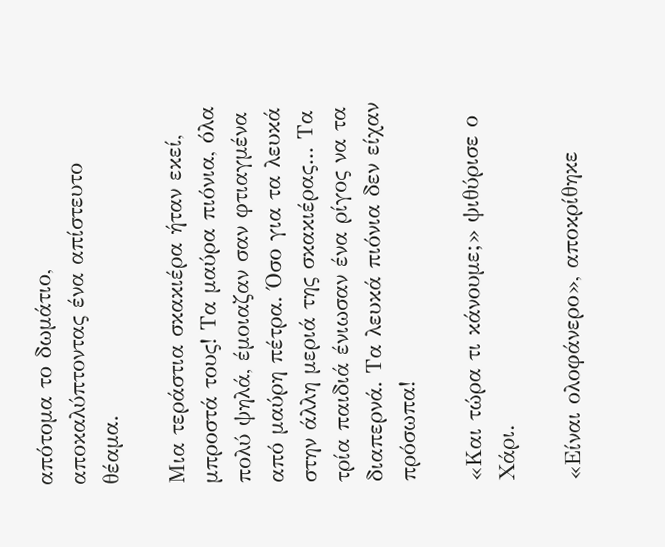απότομα το δωμάτιο, αποκαλύπτοντας ένα απίστευτο θέαμα.

Μια τεράστια σκακιέρα ήταν εκεί, μπροστά τους! Τα μαύρα πιόνια, όλα πολύ ψηλά, έμοιαζαν σαν φτιαγμένα από μαύρη πέτρα. Όσο για τα λευκά στην άλλη μεριά της σκακιέρας... Τα τρία παιδιά ένιωσαν ένα ρίγος να τα διαπερνά. Τα λευκά πιόνια δεν είχαν πρόσωπα!

«Και τώρα τι κάνουμε;» ψιθύρισε ο Χάρι.

«Είναι ολοφάνερο», αποκρίθηκε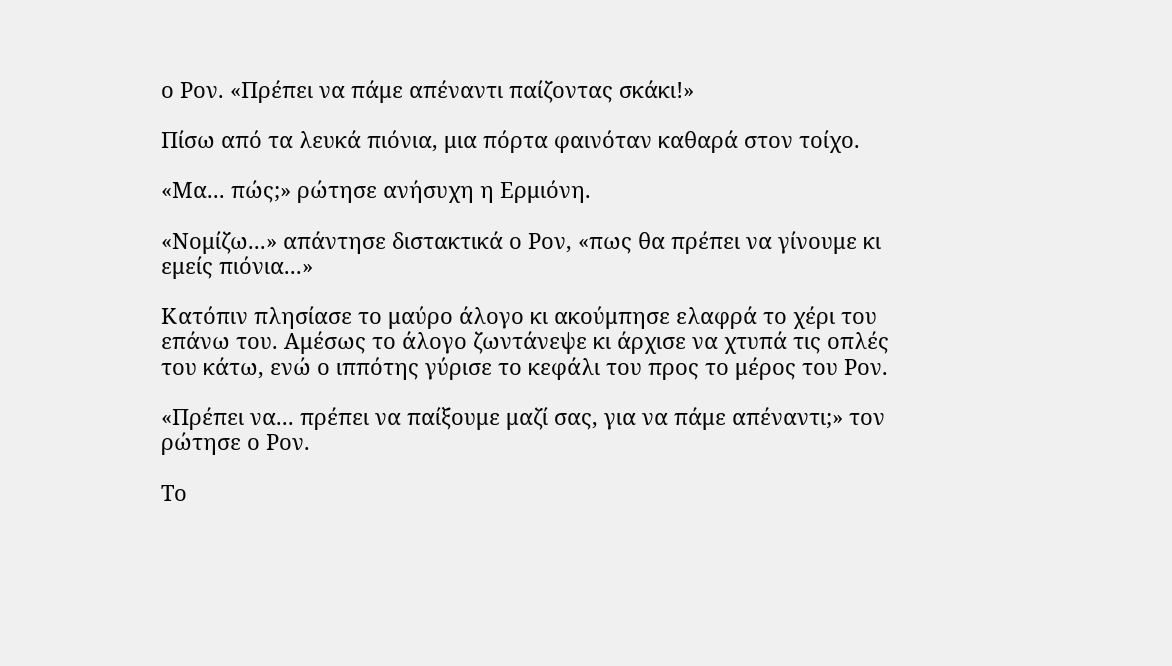ο Ρον. «Πρέπει να πάμε απέναντι παίζοντας σκάκι!»

Πίσω από τα λευκά πιόνια, μια πόρτα φαινόταν καθαρά στον τοίχο.

«Μα... πώς;» ρώτησε ανήσυχη η Ερμιόνη.

«Νομίζω...» απάντησε διστακτικά ο Ρον, «πως θα πρέπει να γίνουμε κι εμείς πιόνια...»

Κατόπιν πλησίασε το μαύρο άλογο κι ακούμπησε ελαφρά το χέρι του επάνω του. Αμέσως το άλογο ζωντάνεψε κι άρχισε να χτυπά τις οπλές του κάτω, ενώ ο ιππότης γύρισε το κεφάλι του προς το μέρος του Ρον.

«Πρέπει να... πρέπει να παίξουμε μαζί σας, για να πάμε απέναντι;» τον ρώτησε ο Ρον.

Το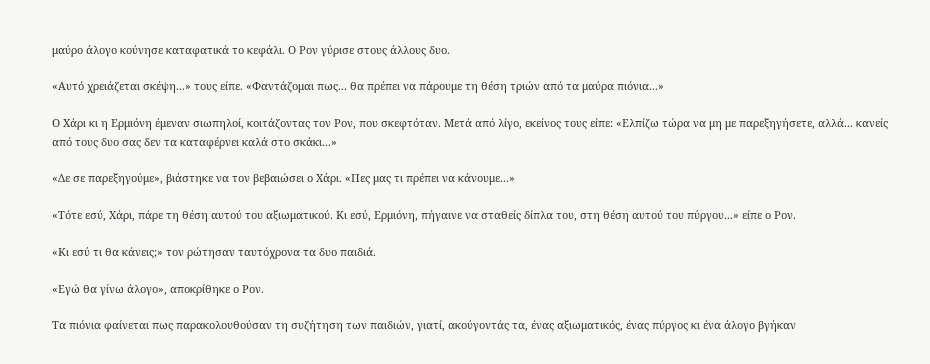μαύρο άλογο κούνησε καταφατικά το κεφάλι. Ο Ρον γύρισε στους άλλους δυο.

«Αυτό χρειάζεται σκέψη...» τους είπε. «Φαντάζομαι πως... θα πρέπει να πάρουμε τη θέση τριών από τα μαύρα πιόνια...»

Ο Χάρι κι η Ερμιόνη έμεναν σιωπηλοί, κοιτάζοντας τον Ρον, που σκεφτόταν. Μετά από λίγο, εκείνος τους είπε: «Ελπίζω τώρα να μη με παρεξηγήσετε, αλλά... κανείς από τους δυο σας δεν τα καταφέρνει καλά στο σκάκι...»

«Δε σε παρεξηγούμε», βιάστηκε να τον βεβαιώσει ο Χάρι. «Πες μας τι πρέπει να κάνουμε...»

«Τότε εσύ, Χάρι, πάρε τη θέση αυτού του αξιωματικού. Κι εσύ, Ερμιόνη, πήγαινε να σταθείς δίπλα του, στη θέση αυτού του πύργου...» είπε ο Ρον.

«Κι εσύ τι θα κάνεις;» τον ρώτησαν ταυτόχρονα τα δυο παιδιά.

«Εγώ θα γίνω άλογο», αποκρίθηκε ο Ρον.

Τα πιόνια φαίνεται πως παρακολουθούσαν τη συζήτηση των παιδιών, γιατί, ακούγοντάς τα, ένας αξιωματικός, ένας πύργος κι ένα άλογο βγήκαν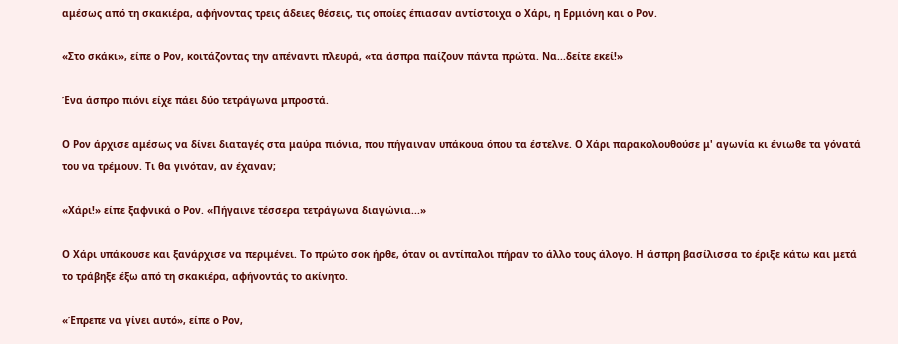αμέσως από τη σκακιέρα, αφήνοντας τρεις άδειες θέσεις, τις οποίες έπιασαν αντίστοιχα ο Χάρι, η Ερμιόνη και ο Ρον.

«Στο σκάκι», είπε ο Ρον, κοιτάζοντας την απέναντι πλευρά, «τα άσπρα παίζουν πάντα πρώτα. Να...δείτε εκεί!»

Ένα άσπρο πιόνι είχε πάει δύο τετράγωνα μπροστά.

Ο Ρον άρχισε αμέσως να δίνει διαταγές στα μαύρα πιόνια, που πήγαιναν υπάκουα όπου τα έστελνε. Ο Χάρι παρακολουθούσε μ' αγωνία κι ένιωθε τα γόνατά του να τρέμουν. Τι θα γινόταν, αν έχαναν;

«Χάρι!» είπε ξαφνικά ο Ρον. «Πήγαινε τέσσερα τετράγωνα διαγώνια...»

Ο Χάρι υπάκουσε και ξανάρχισε να περιμένει. Το πρώτο σοκ ήρθε, όταν οι αντίπαλοι πήραν το άλλο τους άλογο. Η άσπρη βασίλισσα το έριξε κάτω και μετά το τράβηξε έξω από τη σκακιέρα, αφήνοντάς το ακίνητο.

«Έπρεπε να γίνει αυτό», είπε ο Ρον,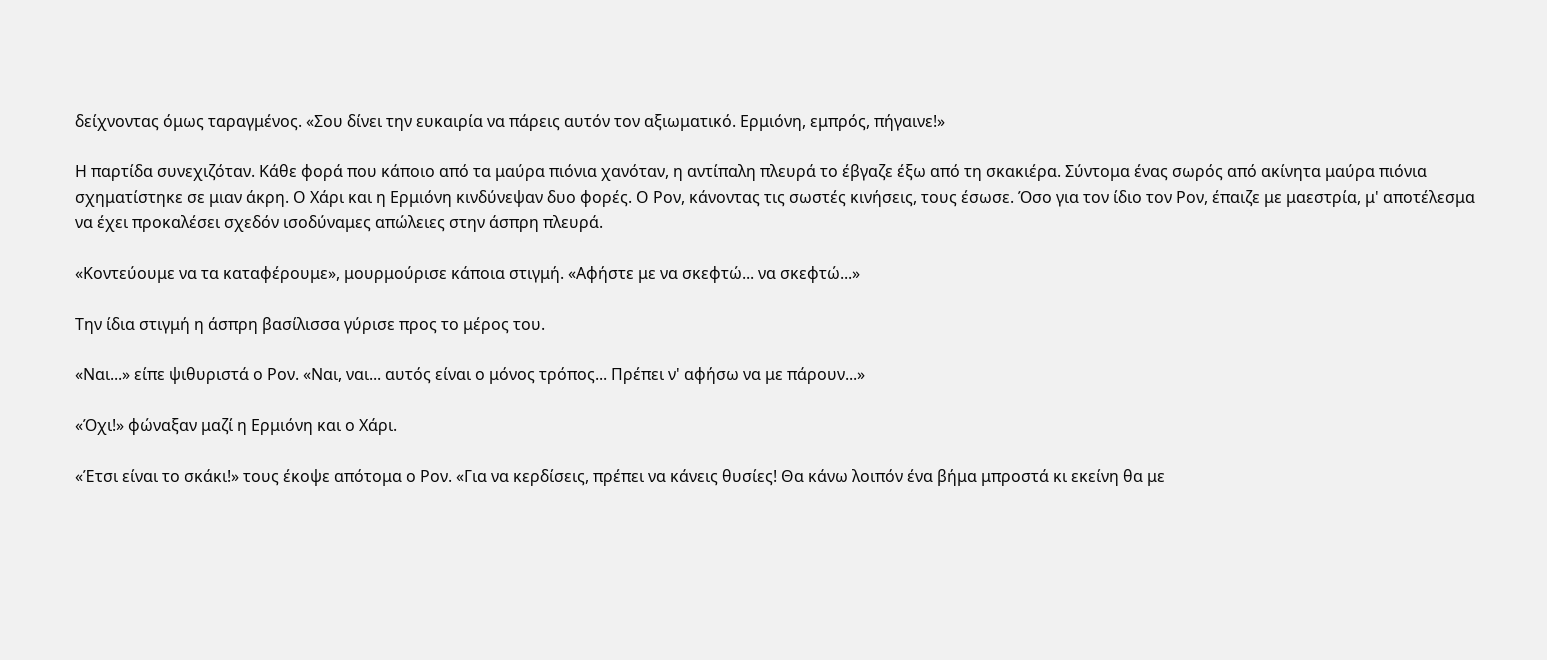δείχνοντας όμως ταραγμένος. «Σου δίνει την ευκαιρία να πάρεις αυτόν τον αξιωματικό. Ερμιόνη, εμπρός, πήγαινε!»

Η παρτίδα συνεχιζόταν. Κάθε φορά που κάποιο από τα μαύρα πιόνια χανόταν, η αντίπαλη πλευρά το έβγαζε έξω από τη σκακιέρα. Σύντομα ένας σωρός από ακίνητα μαύρα πιόνια σχηματίστηκε σε μιαν άκρη. Ο Χάρι και η Ερμιόνη κινδύνεψαν δυο φορές. Ο Ρον, κάνοντας τις σωστές κινήσεις, τους έσωσε. Όσο για τον ίδιο τον Ρον, έπαιζε με μαεστρία, μ' αποτέλεσμα να έχει προκαλέσει σχεδόν ισοδύναμες απώλειες στην άσπρη πλευρά.

«Κοντεύουμε να τα καταφέρουμε», μουρμούρισε κάποια στιγμή. «Αφήστε με να σκεφτώ... να σκεφτώ...»

Την ίδια στιγμή η άσπρη βασίλισσα γύρισε προς το μέρος του.

«Ναι...» είπε ψιθυριστά ο Ρον. «Ναι, ναι... αυτός είναι ο μόνος τρόπος... Πρέπει ν' αφήσω να με πάρουν...»

«Όχι!» φώναξαν μαζί η Ερμιόνη και ο Χάρι.

«Έτσι είναι το σκάκι!» τους έκοψε απότομα ο Ρον. «Για να κερδίσεις, πρέπει να κάνεις θυσίες! Θα κάνω λοιπόν ένα βήμα μπροστά κι εκείνη θα με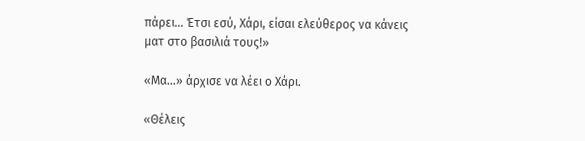πάρει... Έτσι εσύ, Χάρι, είσαι ελεύθερος να κάνεις ματ στο βασιλιά τους!»

«Μα...» άρχισε να λέει ο Χάρι.

«Θέλεις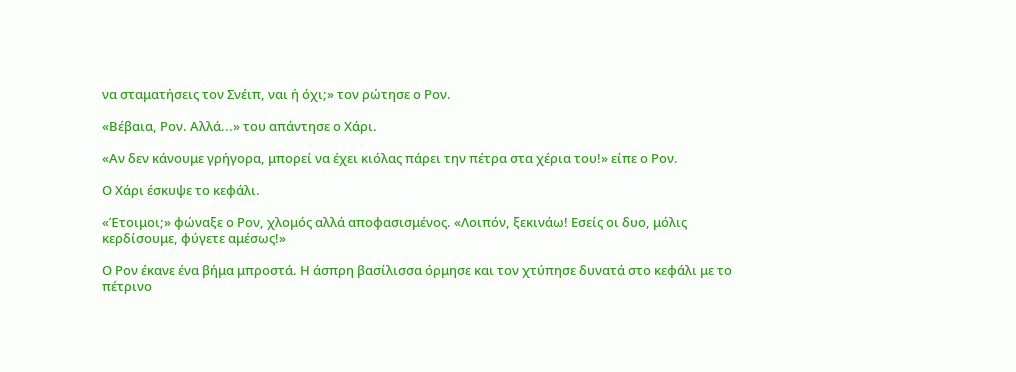να σταματήσεις τον Σνέιπ, ναι ή όχι;» τον ρώτησε ο Ρον.

«Βέβαια, Ρον. Αλλά...» του απάντησε ο Χάρι.

«Αν δεν κάνουμε γρήγορα, μπορεί να έχει κιόλας πάρει την πέτρα στα χέρια του!» είπε ο Ρον.

Ο Χάρι έσκυψε το κεφάλι.

«Έτοιμοι;» φώναξε ο Ρον, χλομός αλλά αποφασισμένος. «Λοιπόν, ξεκινάω! Εσείς οι δυο, μόλις κερδίσουμε, φύγετε αμέσως!»

Ο Ρον έκανε ένα βήμα μπροστά. Η άσπρη βασίλισσα όρμησε και τον χτύπησε δυνατά στο κεφάλι με το πέτρινο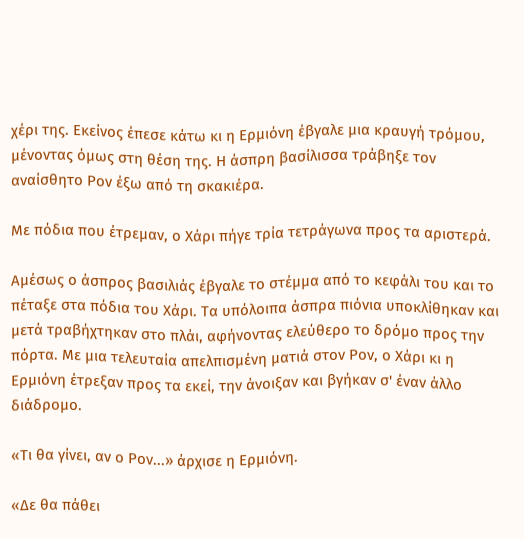χέρι της. Εκείνος έπεσε κάτω κι η Ερμιόνη έβγαλε μια κραυγή τρόμου, μένοντας όμως στη θέση της. Η άσπρη βασίλισσα τράβηξε τον αναίσθητο Ρον έξω από τη σκακιέρα.

Με πόδια που έτρεμαν, ο Χάρι πήγε τρία τετράγωνα προς τα αριστερά.

Αμέσως ο άσπρος βασιλιάς έβγαλε το στέμμα από το κεφάλι του και το πέταξε στα πόδια του Χάρι. Τα υπόλοιπα άσπρα πιόνια υποκλίθηκαν και μετά τραβήχτηκαν στο πλάι, αφήνοντας ελεύθερο το δρόμο προς την πόρτα. Με μια τελευταία απελπισμένη ματιά στον Ρον, ο Χάρι κι η Ερμιόνη έτρεξαν προς τα εκεί, την άνοιξαν και βγήκαν σ' έναν άλλο διάδρομο.

«Τι θα γίνει, αν ο Ρον...» άρχισε η Ερμιόνη.

«Δε θα πάθει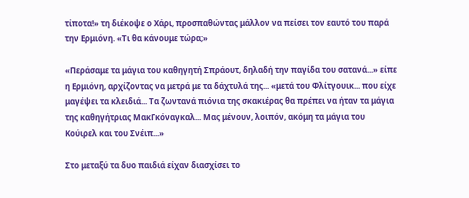τίποτα!» τη διέκοψε ο Χάρι, προσπαθώντας μάλλον να πείσει τον εαυτό του παρά την Ερμιόνη. «Τι θα κάνουμε τώρα;»

«Περάσαμε τα μάγια του καθηγητή Σπράουτ, δηλαδή την παγίδα του σατανά...» είπε η Ερμιόνη, αρχίζοντας να μετρά με τα δάχτυλά της... «μετά του Φλίτγουικ... που είχε μαγέψει τα κλειδιά... Τα ζωντανά πιόνια της σκακιέρας θα πρέπει να ήταν τα μάγια της καθηγήτριας ΜακΓκόναγκαλ... Μας μένουν, λοιπόν, ακόμη τα μάγια του Κούιρελ και του Σνέιπ...»

Στο μεταξύ τα δυο παιδιά είχαν διασχίσει το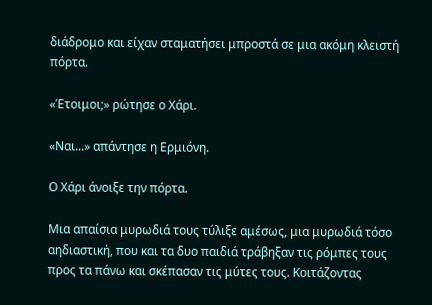διάδρομο και είχαν σταματήσει μπροστά σε μια ακόμη κλειστή πόρτα.

«Έτοιμοι;» ρώτησε ο Χάρι.

«Ναι...» απάντησε η Ερμιόνη.

Ο Χάρι άνοιξε την πόρτα.

Μια απαίσια μυρωδιά τους τύλιξε αμέσως, μια μυρωδιά τόσο αηδιαστική, που και τα δυο παιδιά τράβηξαν τις ρόμπες τους προς τα πάνω και σκέπασαν τις μύτες τους. Κοιτάζοντας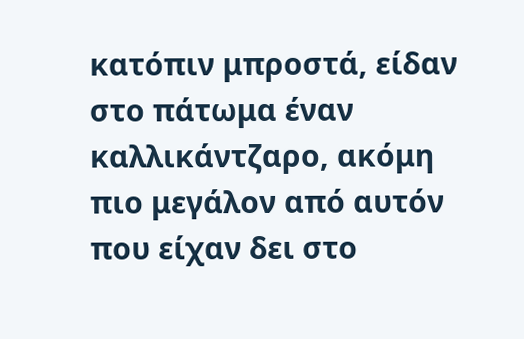κατόπιν μπροστά, είδαν στο πάτωμα έναν καλλικάντζαρο, ακόμη πιο μεγάλον από αυτόν που είχαν δει στο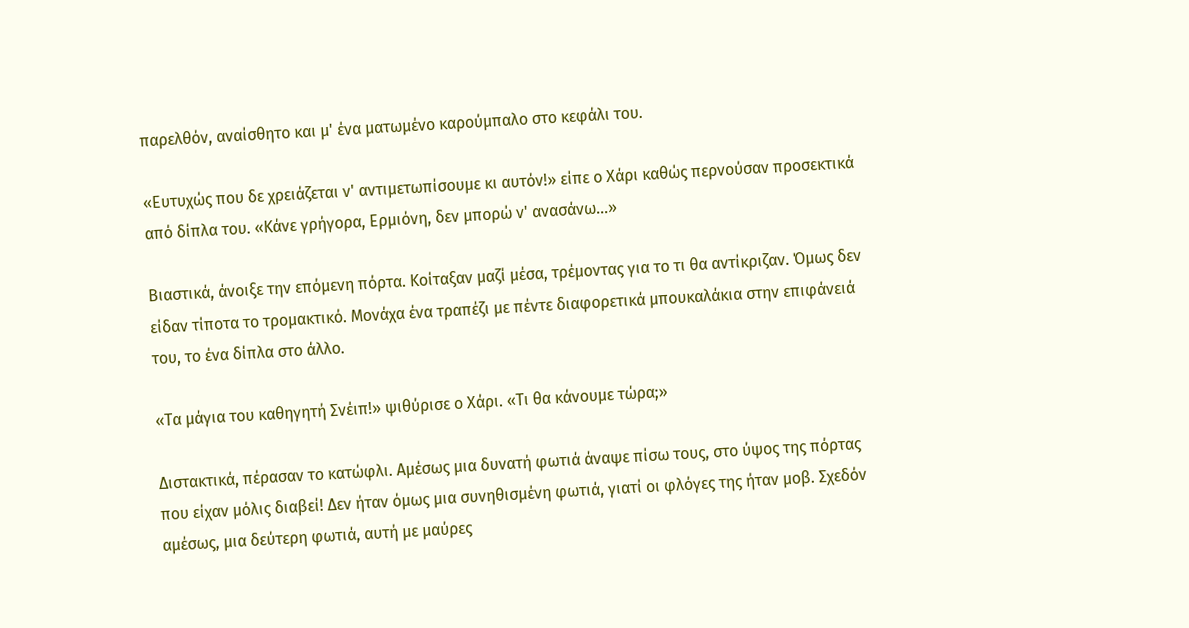παρελθόν, αναίσθητο και μ' ένα ματωμένο καρούμπαλο στο κεφάλι του.

«Ευτυχώς που δε χρειάζεται ν' αντιμετωπίσουμε κι αυτόν!» είπε ο Χάρι καθώς περνούσαν προσεκτικά από δίπλα του. «Κάνε γρήγορα, Ερμιόνη, δεν μπορώ ν' ανασάνω...»

Βιαστικά, άνοιξε την επόμενη πόρτα. Κοίταξαν μαζί μέσα, τρέμοντας για το τι θα αντίκριζαν. Όμως δεν είδαν τίποτα το τρομακτικό. Μονάχα ένα τραπέζι με πέντε διαφορετικά μπουκαλάκια στην επιφάνειά του, το ένα δίπλα στο άλλο.

«Τα μάγια του καθηγητή Σνέιπ!» ψιθύρισε ο Χάρι. «Τι θα κάνουμε τώρα;»

Διστακτικά, πέρασαν το κατώφλι. Αμέσως μια δυνατή φωτιά άναψε πίσω τους, στο ύψος της πόρτας που είχαν μόλις διαβεί! Δεν ήταν όμως μια συνηθισμένη φωτιά, γιατί οι φλόγες της ήταν μοβ. Σχεδόν αμέσως, μια δεύτερη φωτιά, αυτή με μαύρες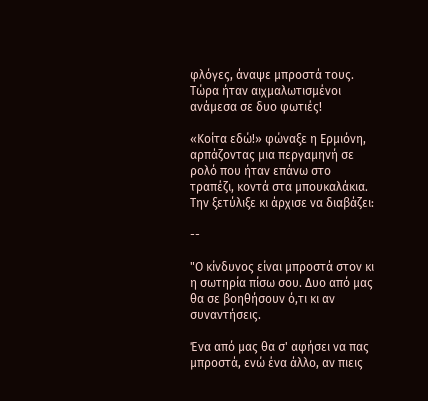φλόγες, άναψε μπροστά τους. Τώρα ήταν αιχμαλωτισμένοι ανάμεσα σε δυο φωτιές!

«Κοίτα εδώ!» φώναξε η Ερμιόνη, αρπάζοντας μια περγαμηνή σε ρολό που ήταν επάνω στο τραπέζι, κοντά στα μπουκαλάκια. Την ξετύλιξε κι άρχισε να διαβάζει:

--

"Ο κίνδυνος είναι μπροστά στον κι η σωτηρία πίσω σου. Δυο από μας θα σε βοηθήσουν ό,τι κι αν συναντήσεις.

Ένα από μας θα σ' αφήσει να πας μπροστά, ενώ ένα άλλο, αν πιεις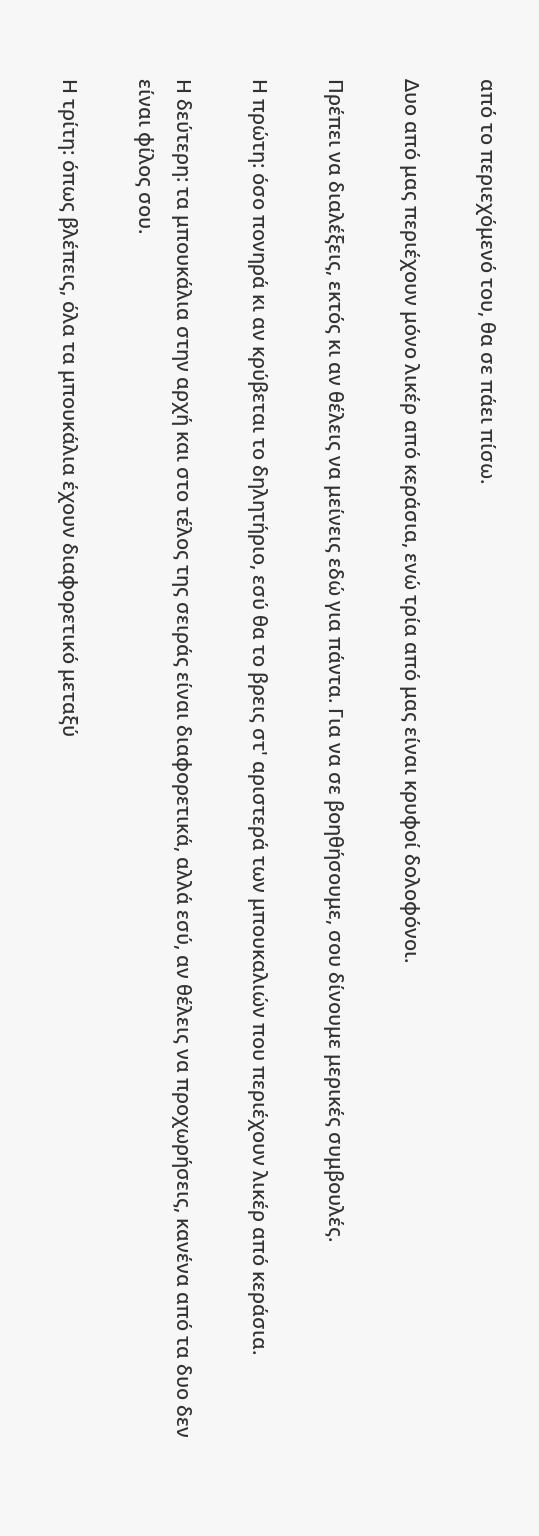από το περιεχόμενό του, θα σε πάει πίσω.

Δυο από μας περιέχουν μόνο λικέρ από κεράσια, ενώ τρία από μας είναι κρυφοί δολοφόνοι.

Πρέπει να διαλέξεις, εκτός κι αν θέλεις να μείνεις εδώ για πάντα. Για να σε βοηθήσουμε, σου δίνουμε μερικές συμβουλές.

Η πρώτη: όσο πονηρά κι αν κρύβεται το δηλητήριο, εσύ θα το βρεις στ' αριστερά των μπουκαλιών που περιέχουν λικέρ από κεράσια.

Η δεύτερη: τα μπουκάλια στην αρχή και στο τέλος της σειράς είναι διαφορετικά, αλλά εσύ, αν θέλεις να προχωρήσεις, κανένα από τα δυο δεν είναι φίλος σου.

Η τρίτη: όπως βλέπεις, όλα τα μπουκάλια έχουν διαφορετικό μεταξύ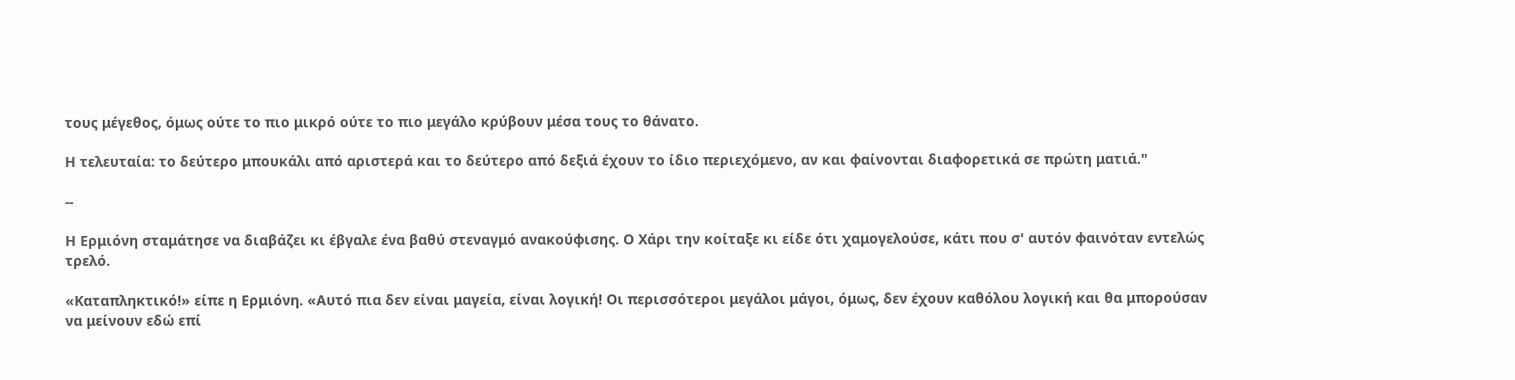τους μέγεθος, όμως ούτε το πιο μικρό ούτε το πιο μεγάλο κρύβουν μέσα τους το θάνατο.

Η τελευταία: το δεύτερο μπουκάλι από αριστερά και το δεύτερο από δεξιά έχουν το ίδιο περιεχόμενο, αν και φαίνονται διαφορετικά σε πρώτη ματιά."

--

Η Ερμιόνη σταμάτησε να διαβάζει κι έβγαλε ένα βαθύ στεναγμό ανακούφισης. Ο Χάρι την κοίταξε κι είδε ότι χαμογελούσε, κάτι που σ' αυτόν φαινόταν εντελώς τρελό.

«Καταπληκτικό!» είπε η Ερμιόνη. «Αυτό πια δεν είναι μαγεία, είναι λογική! Οι περισσότεροι μεγάλοι μάγοι, όμως, δεν έχουν καθόλου λογική και θα μπορούσαν να μείνουν εδώ επί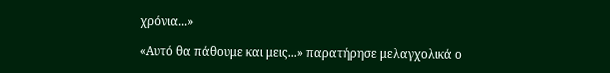χρόνια...»

«Αυτό θα πάθουμε και μεις...» παρατήρησε μελαγχολικά ο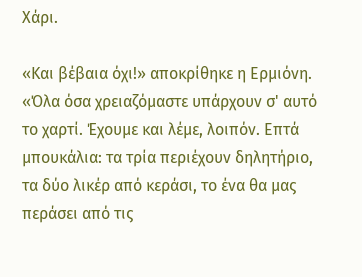Χάρι.

«Και βέβαια όχι!» αποκρίθηκε η Ερμιόνη. «Όλα όσα χρειαζόμαστε υπάρχουν σ' αυτό το χαρτί. Έχουμε και λέμε, λοιπόν. Επτά μπουκάλια: τα τρία περιέχουν δηλητήριο, τα δύο λικέρ από κεράσι, το ένα θα μας περάσει από τις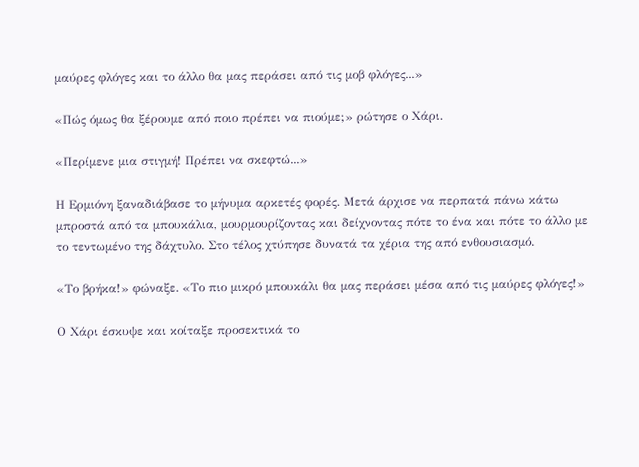μαύρες φλόγες και το άλλο θα μας περάσει από τις μοβ φλόγες...»

«Πώς όμως θα ξέρουμε από ποιο πρέπει να πιούμε;» ρώτησε ο Χάρι.

«Περίμενε μια στιγμή! Πρέπει να σκεφτώ...»

Η Ερμιόνη ξαναδιάβασε το μήνυμα αρκετές φορές. Μετά άρχισε να περπατά πάνω κάτω μπροστά από τα μπουκάλια, μουρμουρίζοντας και δείχνοντας πότε το ένα και πότε το άλλο με το τεντωμένο της δάχτυλο. Στο τέλος χτύπησε δυνατά τα χέρια της από ενθουσιασμό.

«Το βρήκα!» φώναξε. «Το πιο μικρό μπουκάλι θα μας περάσει μέσα από τις μαύρες φλόγες!»

Ο Χάρι έσκυψε και κοίταξε προσεκτικά το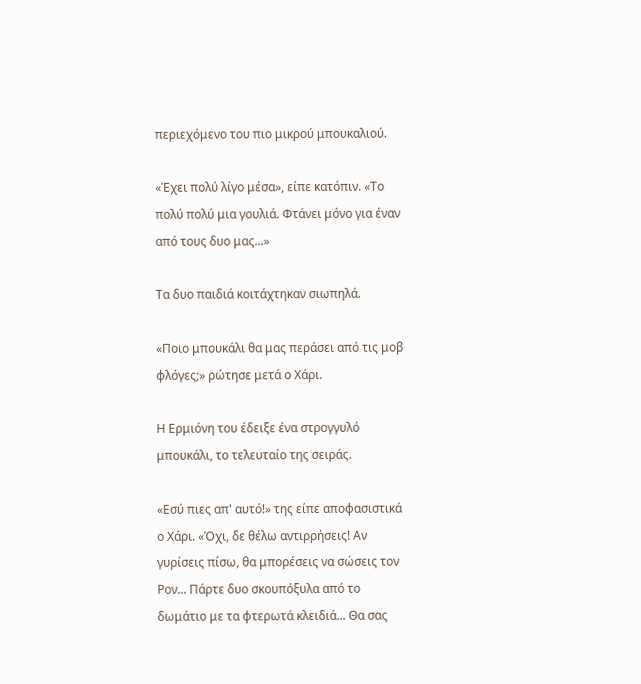περιεχόμενο του πιο μικρού μπουκαλιού.

«Έχει πολύ λίγο μέσα», είπε κατόπιν. «Το πολύ πολύ μια γουλιά. Φτάνει μόνο για έναν από τους δυο μας...»

Τα δυο παιδιά κοιτάχτηκαν σιωπηλά.

«Ποιο μπουκάλι θα μας περάσει από τις μοβ φλόγες;» ρώτησε μετά ο Χάρι.

Η Ερμιόνη του έδειξε ένα στρογγυλό μπουκάλι, το τελευταίο της σειράς.

«Εσύ πιες απ' αυτό!» της είπε αποφασιστικά ο Χάρι. «Όχι, δε θέλω αντιρρήσεις! Αν γυρίσεις πίσω, θα μπορέσεις να σώσεις τον Ρον... Πάρτε δυο σκουπόξυλα από το δωμάτιο με τα φτερωτά κλειδιά... Θα σας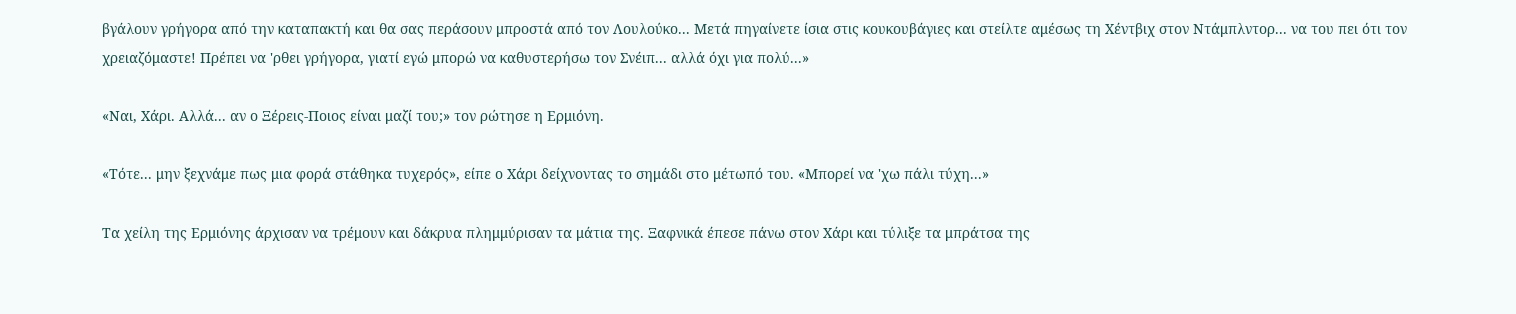βγάλουν γρήγορα από την καταπακτή και θα σας περάσουν μπροστά από τον Λουλούκο... Μετά πηγαίνετε ίσια στις κουκουβάγιες και στείλτε αμέσως τη Χέντβιχ στον Ντάμπλντορ... να του πει ότι τον χρειαζόμαστε! Πρέπει να 'ρθει γρήγορα, γιατί εγώ μπορώ να καθυστερήσω τον Σνέιπ... αλλά όχι για πολύ...»

«Ναι, Χάρι. Αλλά... αν ο Ξέρεις-Ποιος είναι μαζί του;» τον ρώτησε η Ερμιόνη.

«Τότε... μην ξεχνάμε πως μια φορά στάθηκα τυχερός», είπε ο Χάρι δείχνοντας το σημάδι στο μέτωπό του. «Μπορεί να 'χω πάλι τύχη...»

Τα χείλη της Ερμιόνης άρχισαν να τρέμουν και δάκρυα πλημμύρισαν τα μάτια της. Ξαφνικά έπεσε πάνω στον Χάρι και τύλιξε τα μπράτσα της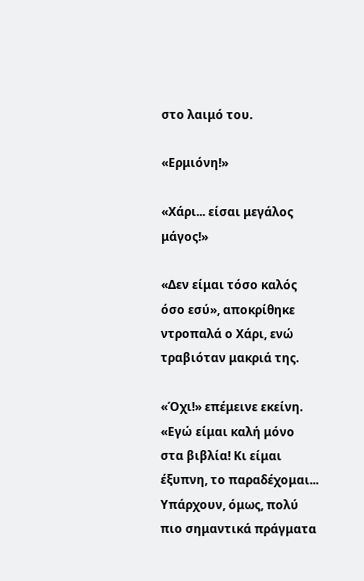στο λαιμό του.

«Ερμιόνη!»

«Χάρι... είσαι μεγάλος μάγος!»

«Δεν είμαι τόσο καλός όσο εσύ», αποκρίθηκε ντροπαλά ο Χάρι, ενώ τραβιόταν μακριά της.

«Όχι!» επέμεινε εκείνη. «Εγώ είμαι καλή μόνο στα βιβλία! Κι είμαι έξυπνη, το παραδέχομαι... Υπάρχουν, όμως, πολύ πιο σημαντικά πράγματα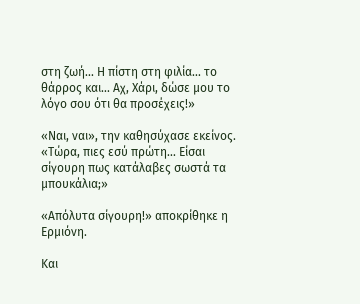στη ζωή... Η πίστη στη φιλία... το θάρρος και... Αχ, Χάρι, δώσε μου το λόγο σου ότι θα προσέχεις!»

«Ναι, ναι», την καθησύχασε εκείνος. «Τώρα, πιες εσύ πρώτη... Είσαι σίγουρη πως κατάλαβες σωστά τα μπουκάλια;»

«Απόλυτα σίγουρη!» αποκρίθηκε η Ερμιόνη.

Και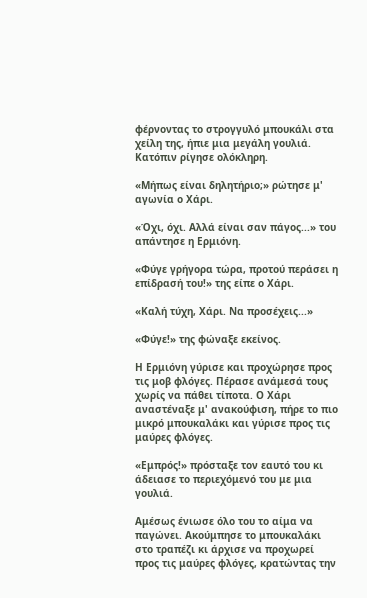φέρνοντας το στρογγυλό μπουκάλι στα χείλη της, ήπιε μια μεγάλη γουλιά. Κατόπιν ρίγησε ολόκληρη.

«Μήπως είναι δηλητήριο;» ρώτησε μ' αγωνία ο Χάρι.

«Όχι, όχι. Αλλά είναι σαν πάγος...» του απάντησε η Ερμιόνη.

«Φύγε γρήγορα τώρα, προτού περάσει η επίδρασή του!» της είπε ο Χάρι.

«Καλή τύχη, Χάρι. Να προσέχεις...»

«Φύγε!» της φώναξε εκείνος.

Η Ερμιόνη γύρισε και προχώρησε προς τις μοβ φλόγες. Πέρασε ανάμεσά τους χωρίς να πάθει τίποτα. Ο Χάρι αναστέναξε μ' ανακούφιση, πήρε το πιο μικρό μπουκαλάκι και γύρισε προς τις μαύρες φλόγες.

«Εμπρός!» πρόσταξε τον εαυτό του κι άδειασε το περιεχόμενό του με μια γουλιά.

Αμέσως ένιωσε όλο του το αίμα να παγώνει. Ακούμπησε το μπουκαλάκι στο τραπέζι κι άρχισε να προχωρεί προς τις μαύρες φλόγες, κρατώντας την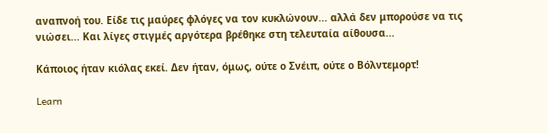αναπνοή του. Είδε τις μαύρες φλόγες να τον κυκλώνουν... αλλά δεν μπορούσε να τις νιώσει... Και λίγες στιγμές αργότερα βρέθηκε στη τελευταία αίθουσα...

Κάποιος ήταν κιόλας εκεί. Δεν ήταν, όμως, ούτε ο Σνέιπ, ούτε ο Βόλντεμορτ!

Learn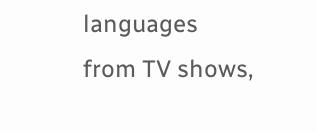languages from TV shows,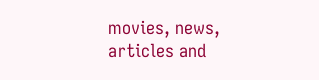movies, news, articles and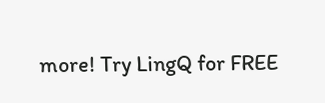more! Try LingQ for FREE